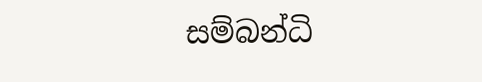සම්බන්ධි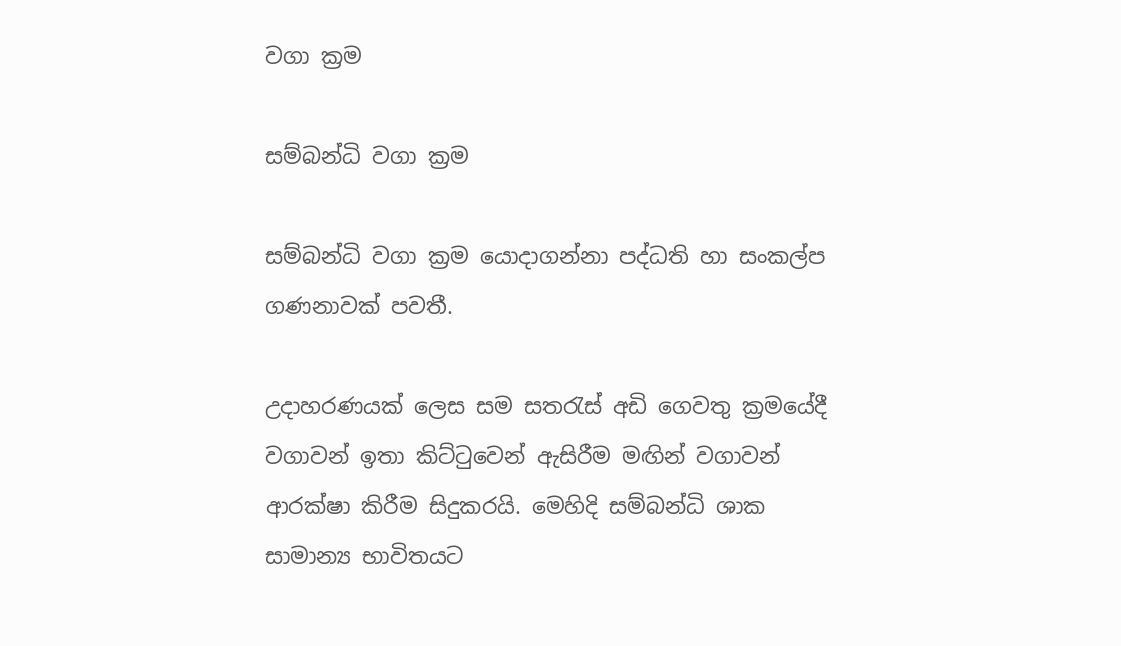වගා ක්‍රම

සම්බන්ධි වගා ක්‍රම

සම්බන්ධි වගා ක්‍රම යොදාගන්නා පද්ධති හා සංකල්ප ගණනාවක් පවතී.

උදාහරණයක් ලෙස සම සතරැස් අඩි ගෙවතු ක්‍රමයේදී වගාවන් ඉතා කිට්ටුවෙන් ඇසිරීම මඟින් වගාවන් ආරක්ෂා කිරීම සිදුකරයි. මෙහිදි සම්බන්ධි ශාක සාමාන්‍ය භාවිතයට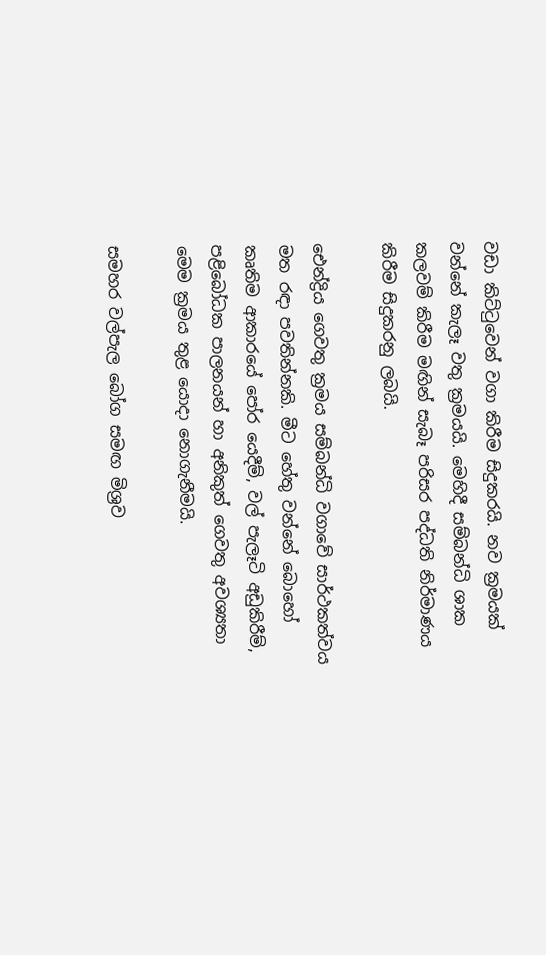වඩා කිට්ටුවෙන් වගා කිරීම සිදුකරයි. නව ක්‍රමයක් වන්නේ කැලෑ වතු ක්‍රමයයි. මෙහිදී සම්බන්ධි ශාක කලවම් කිරීම මඟින් සැබෑ පරිසර පද්ධති නිර්මාණය කිරීම සිදුකරනු ලබයි.

ඓන්ද්‍රිය ගෙවතු ක්‍රමය සම්බන්ධි වගාවේ සාර්ථකත්වය මත රඳා පවතින්නකි. මීට හේතු වන්නේ බොහෝ කෘතිම ආකාරයේ පෝර යෙදීම්, වල් පැලෑටි අඩුකිරීම්, පළි‍බෝධක පාලනයන් හා අනිකුත් ගෙවතු අවශ්‍යතා මෙම ක්‍රමය තුළ යොදා නොගැනීමයි.

සමහර වල්පැල බෝග සමඟ මිශ්‍රව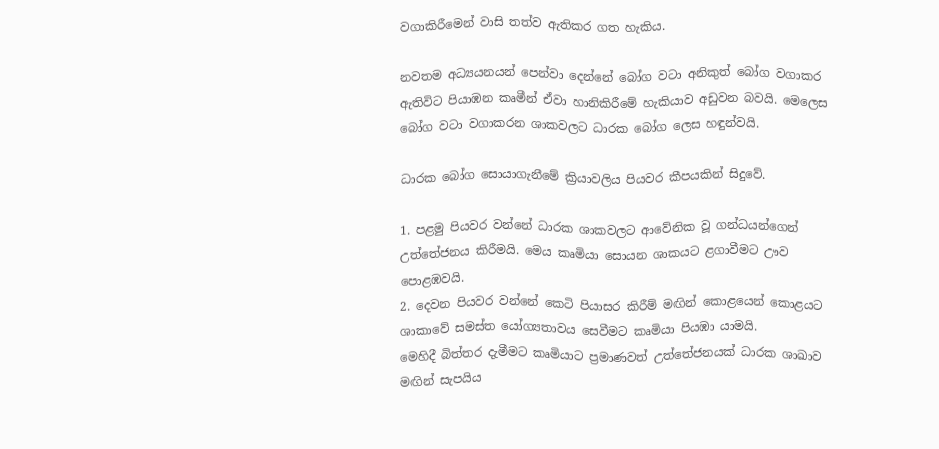වගාකිරීමෙන් වාසි තත්ව ඇතිකර ගත හැකිය.

නවතම අධ්‍යයනයන් පෙන්වා දෙන්නේ බෝග වටා අනිකුත් බෝග වගාකර ඇතිවිට පියාඹන කෘමීන් ඒවා හානිකිරීමේ හැකියාව අඩුවන බවයි. මෙලෙස බෝග වටා වගාකරන ශාකවලට ධාරක බෝග ලෙස හඳුන්වයි.

ධාරක බෝග සොයාගැනීමේ ක්‍රියාවලිය පියවර කීපයකින් සිදුවේ.

1. පළමු පියවර වන්නේ ධාරක ශාකවලට ආවේනික වූ ගන්ධයන්ගෙන් උත්තේජනය කිරීමයි. මෙය කෘමියා සොයන ශාකයට ළගාවීමට ඌව පොළඹවයි.
2. දෙවන පියවර වන්නේ කෙටි පියාසර කිරීම් මඟින් කොළයෙන් කොළයට ශාකාවේ සමස්ත යෝග්‍යතාවය සෙවීමට කෘමියා පියඹා යාමයි.
මෙහිදී බිත්තර දැමීමට කෘමියාට ප්‍රමාණවත් උත්තේජනයක් ධාරක ශාඛාව මඟින් සැපයිය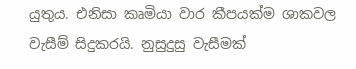යුතුය. එනිසා කෘමියා වාර කීපයක්ම ශාකවල වැසීම් සිදුකරයි. නුසුදුසු වැසීමක්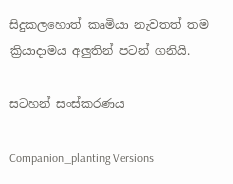සිදුකලහොත් කෘමියා නැවතත් තම ක්‍රියාදාමය අලුතින් පටන් ගනියි.

සටහන් සංස්කරණය

Companion_planting Versions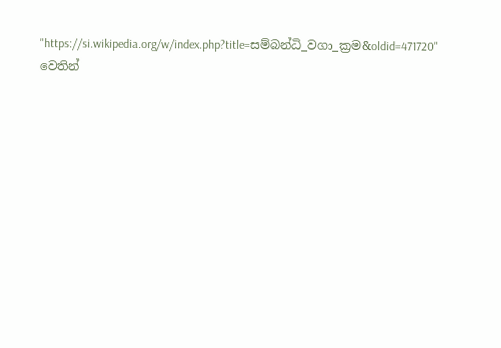"https://si.wikipedia.org/w/index.php?title=සම්බන්ධි_වගා_ක්‍රම&oldid=471720" වෙතින්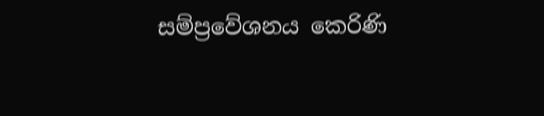සම්ප්‍රවේශනය කෙරිණි